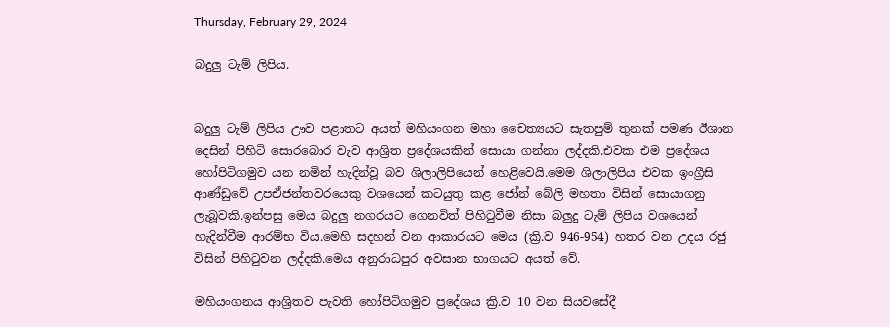Thursday, February 29, 2024

බදුලු ටැම් ලිපිය.


බදුලු ටැම් ලිපිය ඌව පළාතට අයත් මහියංගන මහා චෛත්‍යයට සැතපුම් තුනක් පමණ ඊශාන දෙසින් පිහිටි සොරබොර වැව ආශ්‍රිත ප්‍රදේශයකින් සොයා ගන්නා ලද්දකි.එවක එම ප්‍රදේශය හෝපිටිගමුව යන නමින් හැදින්වූ බව ශිලාලිපියෙන් හෙළිවෙයි.මෙම ශිලාලිපිය එවක ඉංග්‍රීසි ආණ්ඩුවේ උපඒජන්තවරයෙකු වශයෙන් කටයුතු කළ ජෝන් බේලි මහතා විසින් සොයාගනු ලැබූවකි.ඉන්පසු මෙය බදුලු නගරයට ගෙනවිත් පිහිටුවීම නිසා බලුදු ටැම් ලිපිය වශයෙන් හැදින්වීම ආරම්භ විය.මෙහි සදහන් වන ආකාරයට මෙය (ක්‍රි.ව 946-954) හතර වන උදය රජු විසින් පිහිටුවන ලද්දකි.මෙය අනුරාධපුර අවසාන භාගයට අයත් වේ.

මහියංගනය ආශ්‍රිතව පැවති හෝපිටිගමුව ප්‍රදේශය ක්‍රි.ව 10 වන සියවසේදී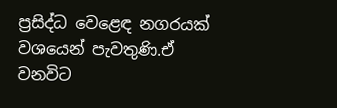ප්‍රසිද්ධ වෙළෙඳ නගරයක් වශයෙන් පැවතුණි.ඒ වනවිට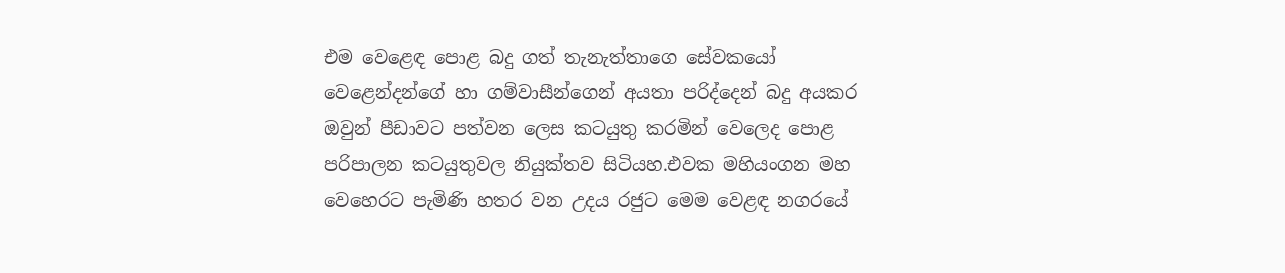එම වෙළෙඳ පොළ බදු ගත් තැනැත්තාගෙ සේවකයෝ වෙළෙන්දන්ගේ හා ගම්වාසීන්ගෙන් අයතා පරිද්දෙන් බදු අයකර ඔවුන් පීඩාවට පත්වන ලෙස කටයුතු කරමින් වෙලෙද පොළ පරිපාලන කටයුතුවල නියුක්තව සිටියහ.එවක මහියංගන මහ වෙහෙරට පැමිණි හතර වන උදය රජුට මෙම වෙළඳ නගරයේ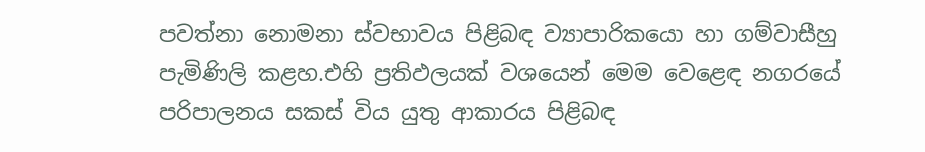පවත්නා නොමනා ස්වභාවය පිළිබඳ ව්‍යාපාරිකයො හා ගම්වාසීහු පැමිණිලි කළහ.එහි ප්‍රතිඵලයක් වශයෙන් මෙම වෙළෙඳ නගරයේ පරිපාලනය සකස් විය යුතු ආකාරය පිළිබඳ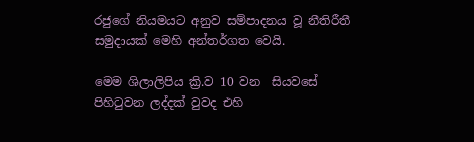රජුගේ නියමයට අනුව සම්පාදනය වූ නීතිරීතී සමුදායක් මෙහි අන්තර්ගත වෙයි.

මෙම ශිලාලිපිය ක්‍රි.ව 10 වන  සියවසේ පිහිටුවන ලද්දක් වුවද එහි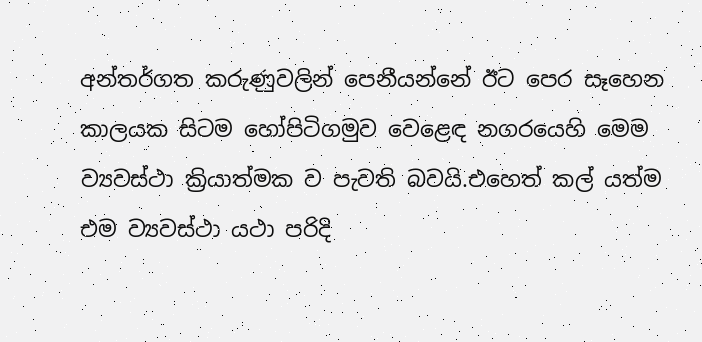අන්තර්ගත කරුණුවලින් පෙනීයන්නේ ඊට පෙර සෑහෙන කාලයක සිටම හෝපිටිගමුව වෙළෙඳ නගරයෙහි මෙම ව්‍යවස්ථා ක්‍රියාත්මක ව පැවති බවයි.එහෙත් කල් යත්ම එම ව්‍යවස්ථා යථා පරිදි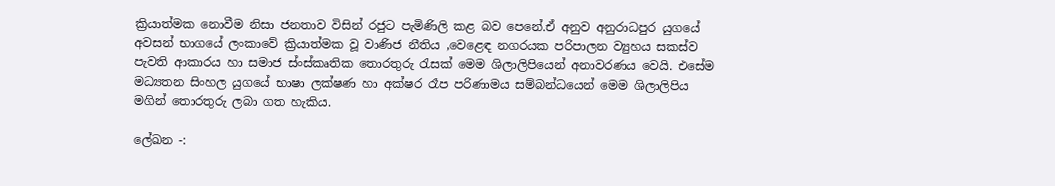ක්‍රියාත්මක නොවීම නිසා ජනතාව විසින් රජුට පැමිණිලි කළ බව පෙනේ.ඒ අනුව අනුරාධපුර යුගයේ අවසන් භාගයේ ලංකාවේ ක්‍රියාත්මක වූ වාණිජ නීතිය ,වෙළෙඳ නගරයක පරිපාලන ව්‍යුහය සකස්ව පැවති ආකාරය හා සමාජ ස්ංස්කෘතික තොරතුරු රැසක් මෙම ශිලාලිපියෙන් අනාවරණය වෙයි. එසේම මධ්‍යතන සිංහල යුගයේ භාෂා ලක්ෂණ හා අක්ෂර රෑප පරිණාමය සම්බන්ධයෙන් මෙම ශිලාලිපිය මගින් තොරතුරු ලබා ගත හැකිය.

ලේඛන -: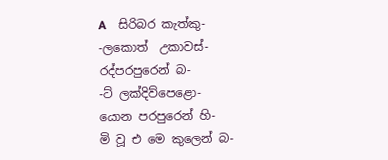A    සිරිබර කැත්කු-                                                        -ලකොත්  උකාවස්-                                                   රද්පරපුරෙන් බ-                                                       -ට් ලක්දිව්පෙළො-                                                    යොන පරපුරෙන් හි-                                               මි වූ එ මෙ කුලෙන් බ-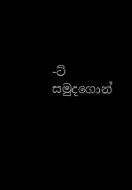-ට් සමුදගොන්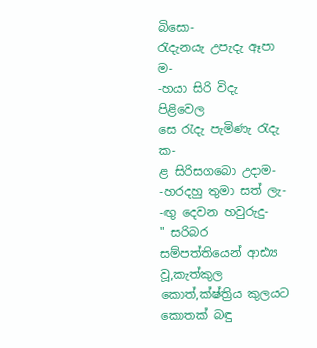බිසො-                                              රැදැනයැ උපැදැ ඈපා ම-                                         -හයා සිරි විදැ පිළිවෙල                                            සෙ රැදැ පැමිණැ රැදැ ක-                                        ළ සිරිසගබො උදාම-                                               -හරදහු තුමා සත් ලැ-                                             -ඟු දෙවන හවුරුදු-                                       " සරිබර සම්පත්තියෙන් ආඪ්‍ය වූ,කැත්කුල කොත්,ක්ෂ්ත්‍රිය කුලයට කොතක් බඳු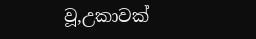වූ,උකාවක්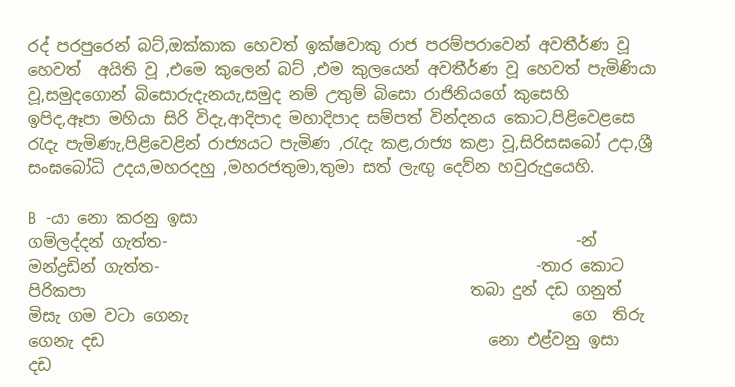රද් පරපුරෙන් බට්,ඔක්කාක හෙවත් ඉක්ෂවාකු රාජ පරම්පරාවෙන් අවතීර්ණ වූ හෙවත්  අයිති වූ ,එමෙ කුලෙන් බට් ,එම කුලයෙන් අවතීර්ණ වූ හෙවත් පැමිණියා වූ,සමුදගොන් බිසොරුදැනයැ,සමුද නම් උතුම් බිසො රාජිනියගේ කුසෙහි                               ඉපිද,ඈපා මහියා සිරි විදැ,ආදිපාද මහාදිපාද සම්පත් වින්දනය කොට,පිළිවෙළසෙ රැදැ පැමිණැ,පිළිවෙළින් රාජ්‍යයට පැමිණ ,රැදැ කළ,රාජ්‍ය කළා වූ,සිරිසඝබෝ උදා,ශ්‍රී සංඝබෝධි උදය,මහරදහු ,මහරජතුමා,තුමා සත් ලැඟු දෙව්න හවුරුදුයෙහි.

B  -යා නො කරනු ඉසා                                                  ගම්ලද්දන් ගැත්ත-                                                   -න් මන්ද්‍රඩින් ගැත්ත-                                               -තාර කොට පිරිකපා                                                තබා දුන් දඩ ගනුත්                                                  මිසැ ගම වටා ගෙනැ                                                ගෙ  තිරු ගෙනැ දඩ                                                නො එළ්වනු ඉසා                                                       දඩ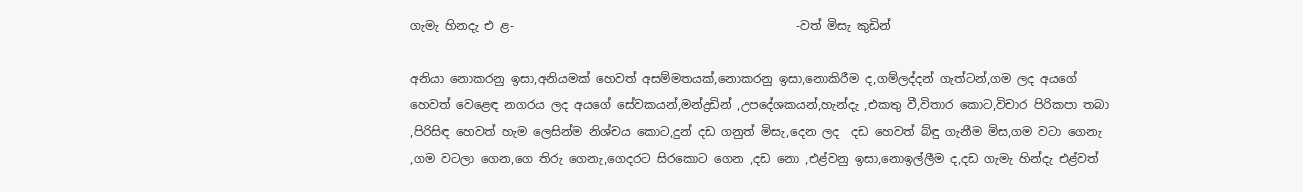ගැමැ හිනදැ එ ළ-                                               -වත් මිසැ කුඩින්

අනියා නොකරනු ඉසා,අනියමක් හෙවත් අසම්මතයක්,නොකරනු ඉසා,නොකිරීම ද,ගම්ලද්දන් ගැත්ටන්,ගම ලද අයගේ හෙවත් වෙළෙඳ නගරය ලද අයගේ සේවකයන්,මන්ද්‍රඩින් ,උපදේශකයන්,හැන්දැ ,එකතු වී,විතාර කොට,විචාර පිරිකපා තබා ,පිරිසිඳ හෙවත් හැම ලෙසින්ම නිශ්චය කොට,දුන් දඩ ගනුත් මිසැ,දෙන ලද  දඩ හෙවත් බ්ඳු ගැනීම මිස,ගම වටා ගෙනැ ,ගම වටලා ගෙන,ගෙ තිරු ගෙනැ,ගෙදරට සිරකොට ගෙන ,දඩ නො ,එළ්වනු ඉසා,නොඉල්ලීම ද,දඩ ගැමැ හින්දැ එළ්වත්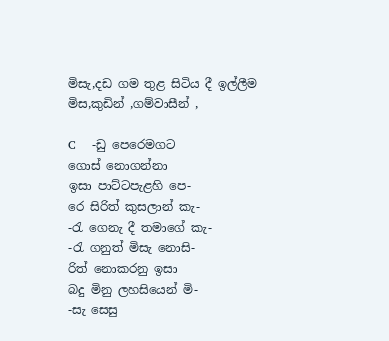මිසැ,දඩ ගම තුළ සිටිය දී ඉල්ලීම මිස,කුඩින් ,ගම්වාසීන් ,

C    -ඩු පෙරෙමගට                                                         ගොස් නොගන්නා                                                   ඉසා පාට්ටපැළහි පෙ-                                             රෙ සිරිත් කුසලාන් කැ-                                           -රැ ගෙනැ දී තමාගේ කැ-                                        -රැ ගනුත් මිසැ නොසි-                                             රිත් නොකරනු ඉසා                                                 බදු මිනු ලහසියෙන් මි-                                           -සැ සෙසු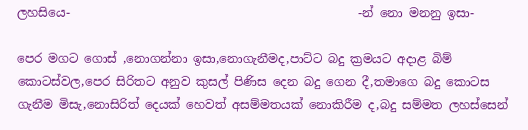ලහසියෙ-                                                -න් නො මනනු ඉසා-

පෙර මගට ගොස් ,නොගන්නා ඉසා,නොගැනීමද,පාට්ට බදු ක්‍රමයට අදාළ බිම් කොටස්වල,පෙර සිරිතට අනුව කුසල් පිණිස දෙන බදු ගෙන දී,තමාගෙ බදු කොටස ගැනීම මිසැ,නොසිරිත් දෙයක් හෙවත් අසම්මතයක් නොකිරීම ද,බදු සම්මත ලහස්සෙන්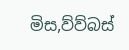මිස,ව්ව්බස්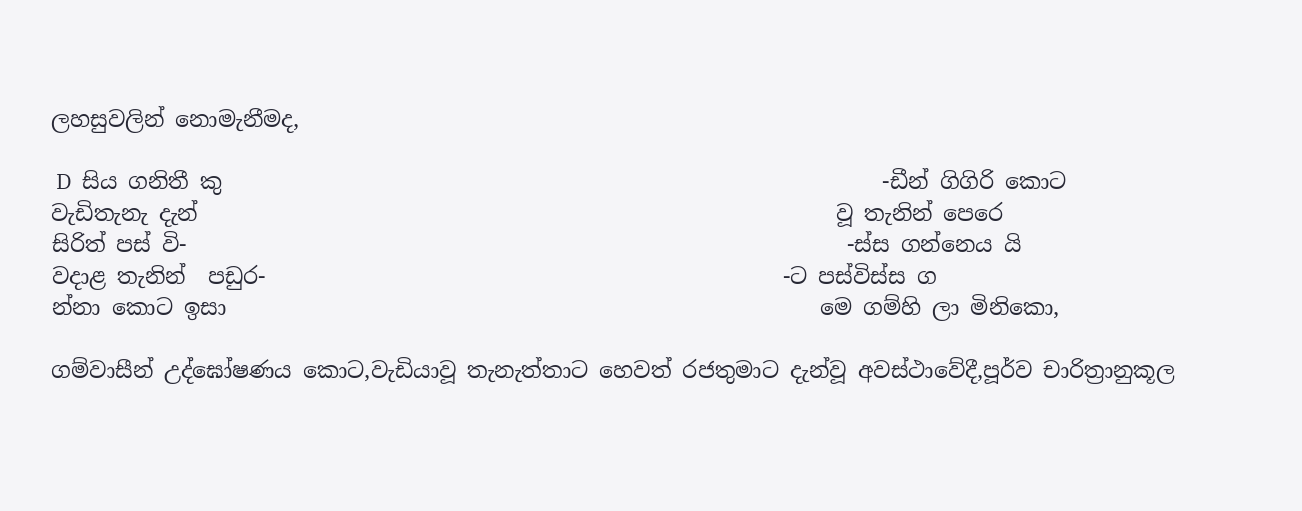ලහසුවලින් නොමැනීමද,

 D  සිය ගනිතී කු                                                            -ඩීන් ගිගිරි කොට                                                    වැඩිතැනැ දැන්                                                          වූ තැනින් පෙරෙ                                                      සිරිත් පස් වි-                                                            -ස්ස ගන්නෙය යි                                                      වදාළ තැනින්  පඩුර-                                               -ට පස්විස්ස ග                                                          න්නා කොට ඉසා                                                      මෙ ගම්හි ලා මිනිකො,

ගම්වාසීන් උද්ඝෝෂණය කොට,වැඩියාවූ තැනැත්තාට හෙවත් රජතුමාට දැන්වූ අවස්ථාවේදී,පූර්ව චාරිත්‍රානුකූල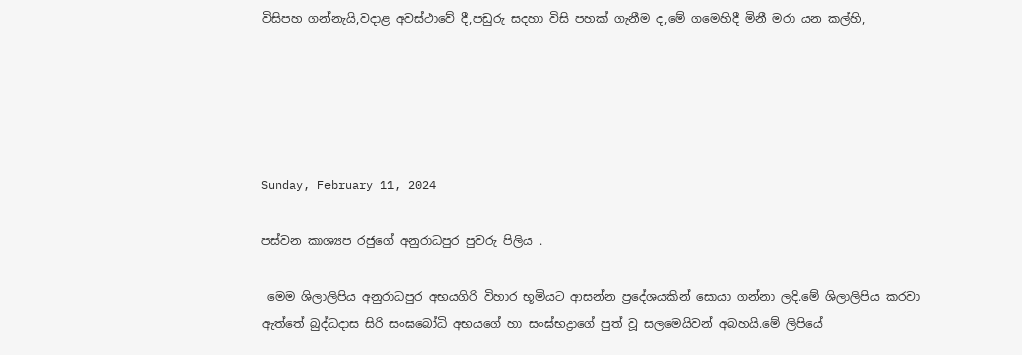විසිපහ ගන්නැයි,වදාළ අවස්ථාවේ දී,පඩුරු සදහා විසි පහක් ගැනීම ද,මේ ගමෙහිදී මිනී මරා යන කල්හි,





Sunday, February 11, 2024

පස්වන කාශ්‍යප රජුගේ අනුරාධපුර පුවරු පිලිය .

 මෙම ශිලාලිපිය අනුරාධපුර අභයගිරි විහාර භූමියට ආසන්න ප්‍රදේශයකින් සොයා ගන්නා ලදි.මේ ශිලාලිපිය කරවා ඇත්තේ බුද්ධදාස සිරි සංඝබෝධි අභයගේ හා සංඝ්භද්‍රාගේ පුත් වූ සලමෙයිවන් අබහයි.මේ ලිපියේ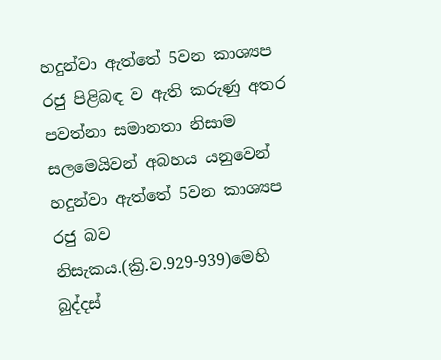හදුන්වා ඇත්තේ 5වන කාශ්‍යප රජු පිළිබඳ ව ඇති කරුණු අතර පවත්නා සමානතා නිසාම සලමෙයිවන් අබහය යනුවෙන් හදුන්වා ඇත්තේ 5වන කාශ්‍යප රජු බව නිසැකය.(ක්‍රි.ව.929-939)මෙහි බුද්දස්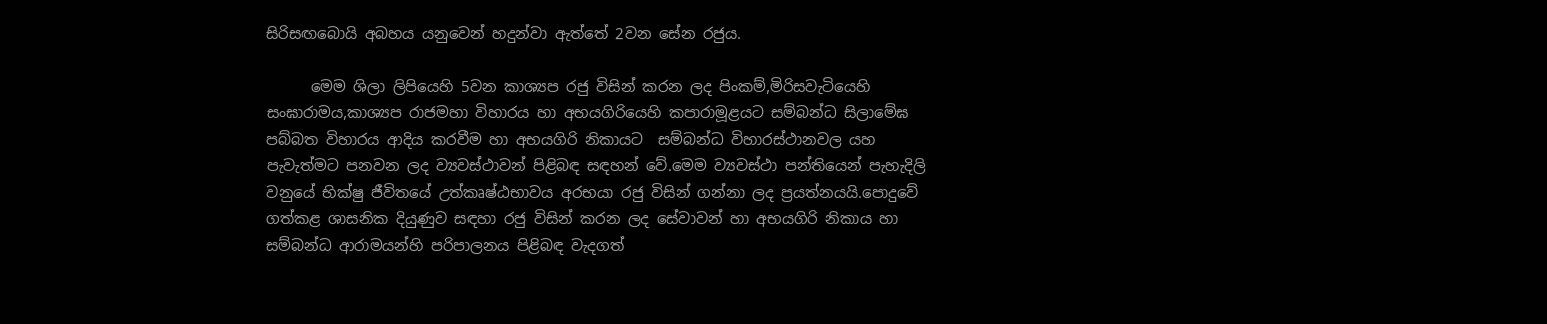සිරිසඟබොයි අබහය යනුවෙන් හදුන්වා ඇත්තේ 2වන සේන රජුය.

      මෙම ශිලා ලිපියෙහි 5වන කාශ්‍යප රජු විසින් කරන ලද පිංකම්,මිරිසවැටියෙහි සංඝාරාමය,කාශ්‍යප රාජමහා විහාරය හා අභයගිරියෙහි කපාරාමූළයට සම්බන්ධ සිලාමේඝ පබ්බත විහාරය ආදිය කරවීම හා අභයගිරි නිකායට  සම්බන්ධ විහාරස්ථානවල යහ පැවැත්මට පනවන ලද ව්‍යවස්ථාවන් පිළිබඳ සඳහන් වේ.මෙම ව්‍යවස්ථා පන්තියෙන් පැහැදිලි වනුයේ භික්ෂු ජීවිතයේ උත්කෘෂ්ඨභාවය අරභයා රජු විසින් ගන්නා ලද ප්‍රයත්නයයි.පොදුවේ ගත්කළ ශාසනික දියුණුව සඳහා රජු විසින් කරන ලද සේවාවන් හා අභයගිරි නිකාය හා සම්බන්ධ ආරාමයන්හි පරිපාලනය පිළිබඳ වැදගත්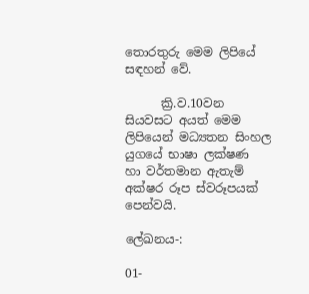තොරතුරු මෙම ලිපියේ සඳහන් වේ.

      ක්‍රි.ව.10වන සියවසට අයත් මෙම ලිපියෙන් මධ්‍යතන සිංහල යුගයේ භාෂා ලක්ෂණ  හා වර්තමාන ඇතැම් අක්ෂර රූප ස්වරූපයක් පෙන්වයි.

ලේඛනය-:

01-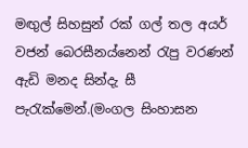මඟුල් සිහසුන් රක් ගල් තල අයර් වජන් බෙරසීනය්නෙන් රැපු වරණන් ඇඩි මනද සින්දැ සී පැරැක්මෙන්.(මංගල සිංහාසන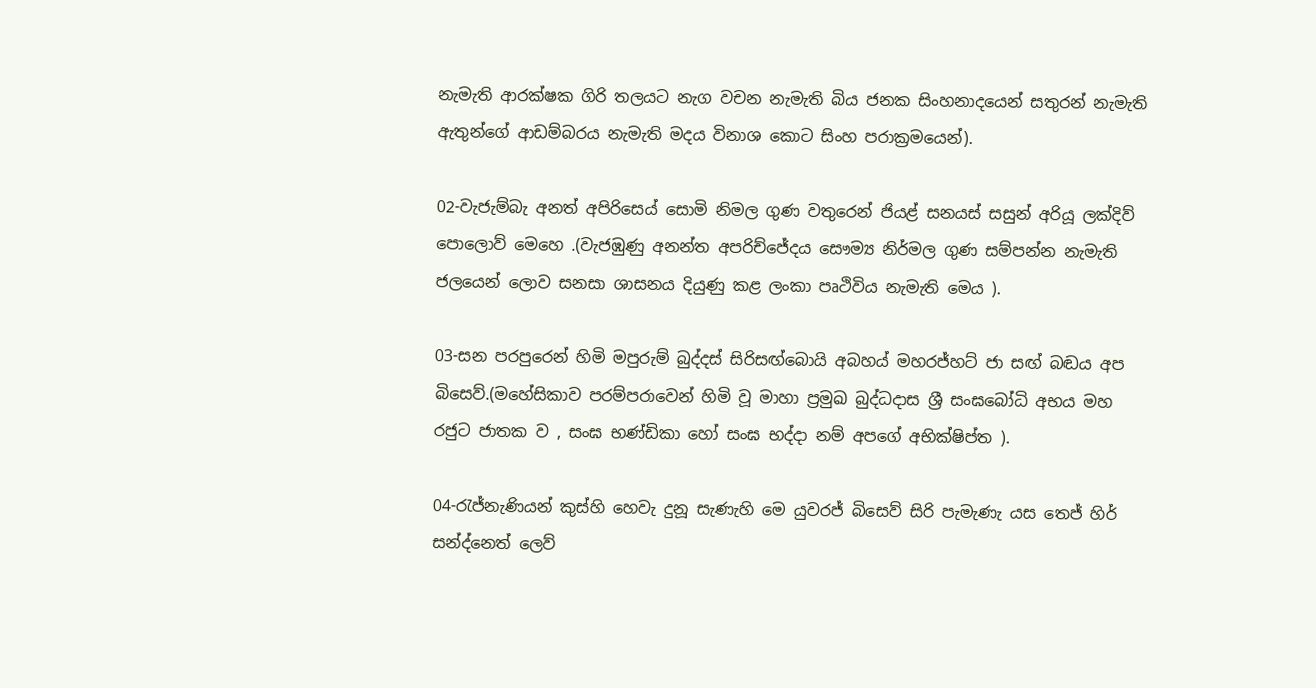නැමැති ආරක්ෂක ගිරි තලයට නැග වචන නැමැති බිය ජනක සිංහනාදයෙන් සතුරන් නැමැති ඇතුන්ගේ ආඩම්බරය නැමැති මදය විනාශ කොට සිංහ පරාක්‍රමයෙන්).

02-වැජැම්බැ අනත් අපිරිසෙය් සොමි නිමල ගුණ වතුරෙන් ජියළ් සනයස් සසුන් අරියූ ලක්දිව් පොලොව් මෙහෙ .(වැජඹුණු අනන්ත අපරිච්ජේදය සෞම්‍ය නිර්මල ගුණ සම්පන්න නැමැති  ජලයෙන් ලොව සනසා ශාසනය දියුණු කළ ලංකා පෘථිවිය නැමැති මෙය ).

03-සන පරපුරෙන් හිමි මපුරුම් බුද්දස් සිරිසඟ්බොයි අබහය් මහරජ්හට් ජා සඟ් බඬය අප බිසෙව්.(මහේසිකාව පරම්පරාවෙන් හිමි වූ මාහා ප්‍රමුඛ බුද්ධදාස ශ්‍රී සංඝබෝධි අභය මහ රජුට ජාතක ව , සංඝ භණ්ඩිකා හෝ සංඝ භද්දා නම් අපගේ අභික්ෂිප්ත ).

04-රැජ්නැණියන් කුස්හි හෙවැ දුනූ සැණැහි මෙ යුවරජ් බිසෙව් සිරි පැමැණැ යස තෙජ් හිර් සන්ද්නෙත් ලෙව්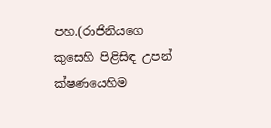පහ.(රාජිනියගෙ කුසෙහි පිළිසිඳ උපන් ක්ෂණයෙහිම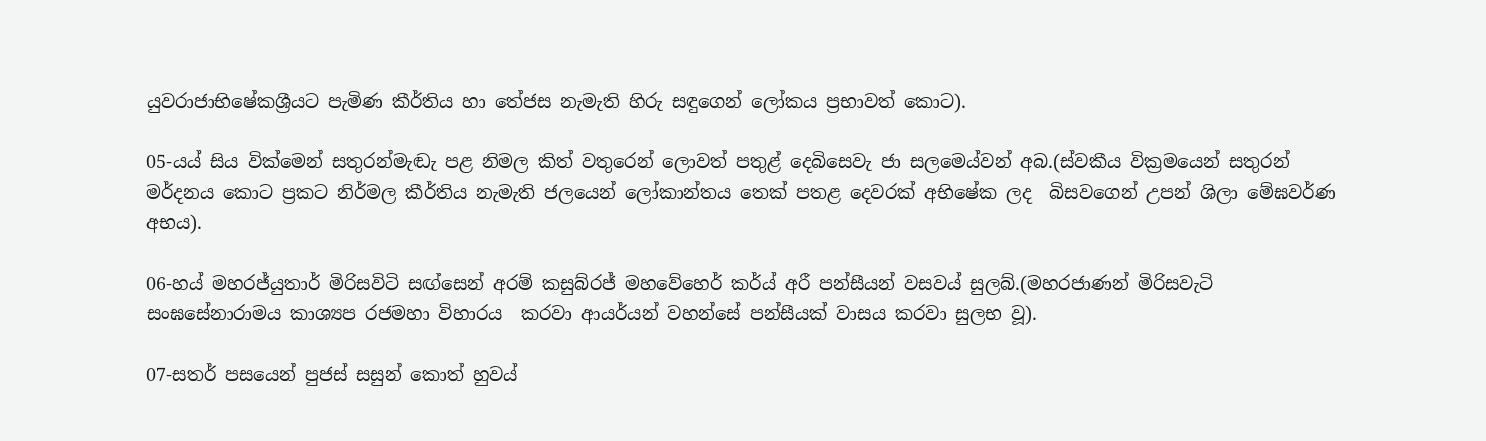යුවරාජාභිෂේකශ්‍රීයට පැමිණ කීර්තිය හා තේජස නැමැති හිරු සඳුගෙන් ලෝකය ප්‍රභාවත් කොට).

05-යය් සිය වික්මෙන් සතුරන්මැඬැ පළ නිමල කිත් වතුරෙන් ලොවත් පතුළ් දෙබිසෙවැ ජා සලමෙය්වන් අබ.(ස්වකීය වික්‍රමයෙන් සතුරන් මර්දනය කොට ප්‍රකට නිර්මල කීර්තිය නැමැති ජලයෙන් ලෝකාන්තය තෙක් පතළ දෙවරක් අභිෂේක ලද  බිසවගෙන් උපන් ශිලා මේඝවර්ණ අභය).

06-හය් මහරජ්යුතාර් මිරිසවිටි සඟ්සෙන් අරම් කසුබ්රජ් මහවේහෙර් කර්ය් අරී පන්සීයන් වසවය් සුලබ්.(මහරජාණන් මිරිසවැටි සංඝසේනාරාමය කාශ්‍යප රජමහා විහාරය  කරවා ආයර්යන් වහන්සේ පන්සීයක් වාසය කරවා සුලභ වූ).

07-සතර් පසයෙන් පුජස් සසුන් කොත් හුවය්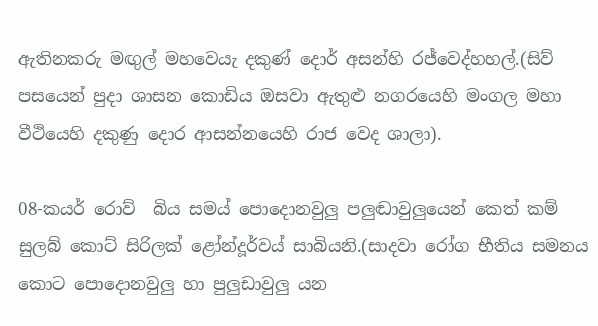ඇතිනකරු මඟුල් මහවෙයැ දකුණ් දොර් අසන්හි රජ්වෙද්හහල්.(සිව් පසයෙන් පුදා ශාසන කොඩිය ඔසවා ඇතුළු නගරයෙහි මංගල මහා වීථියෙහි දකුණු දොර ආසන්නයෙහි රාජ වෙද ශාලා).

08-කයර් රොව්  බිය සමය් පොදොනවුලු පලුඬාවුලුයෙන් කෙත් කම් සුලබ් කොට් සිරිලක් ළෝන්දූර්වය් සාබියනි.(සාදවා රෝග භීතිය සමනය කොට පොදොනවුලු හා පුලුඩාවුලු යන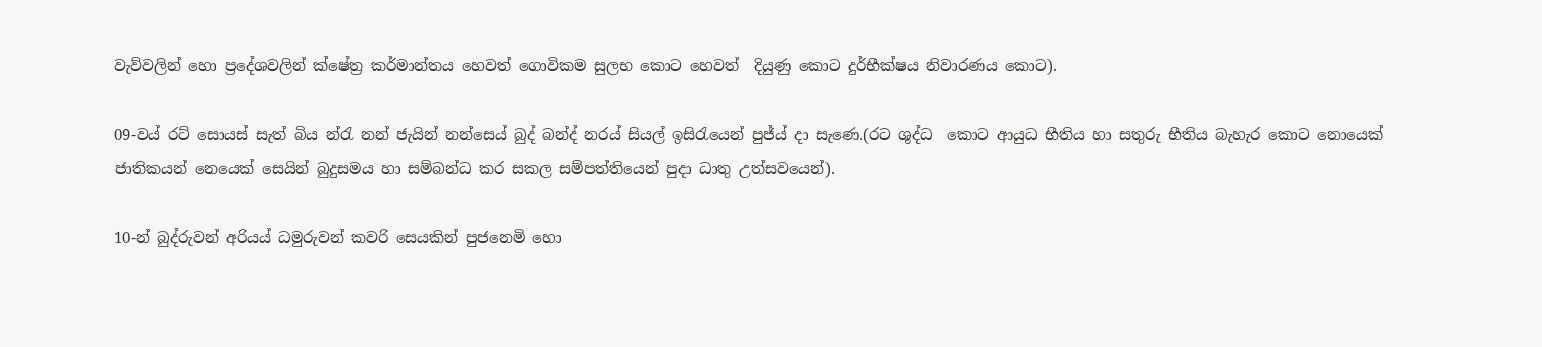වැව්වලින් හො ප්‍රදේශවලින් ක්ෂේත්‍ර කර්මාන්තය හෙවත් ගොවිකම සුලභ කොට හෙවත්  දියුණු කොට දුර්භීක්ෂය නිවාරණය කොට).

09-වය් රට් සොයස් සැත් බිය න්රැ නන් ජැයින් නන්සෙය් බුද් බන්ද් නරය් සියල් ඉසිරැයෙන් පුජ්ය් දා සැණෙ.(රට ශුද්ධ  කොට ආයුධ භීතිය හා සතුරු භීතිය බැහැර කොට නොයෙක් ජාතිකයන් නෙයෙක් සෙයින් බුදුසමය හා සම්බන්ධ කර සකල සම්පත්තියෙන් පුදා ධාතු උත්සවයෙන්).

10-න් බුද්රුවන් අරියය් ධමුරුවන් කවරි සෙයකින් පුජනෙමි හො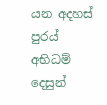යන අදහස් පුරය් අභිධම් දෙසුන්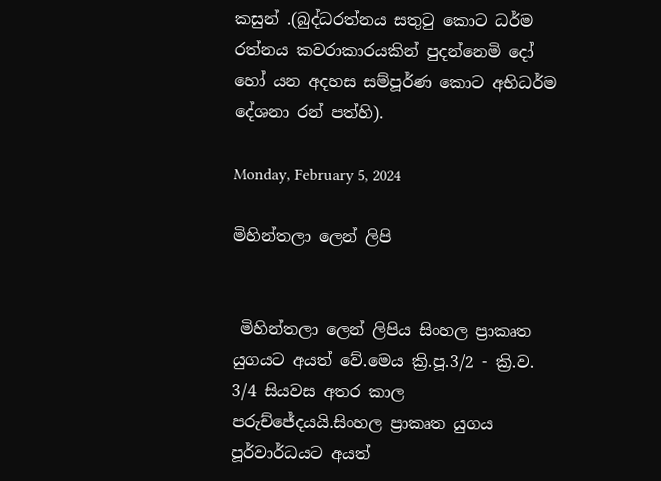කසුන් .(බුද්ධරත්නය සතුටු කොට ධර්ම රත්නය කවරාකාරයකින් පුදන්නෙමි දෝ හෝ යන අදහස සම්පූර්ණ කොට අභිධර්ම දේශනා රන් පත්හි).

Monday, February 5, 2024

මිහින්තලා ලෙන් ලිපි


 මිහින්තලා ලෙන් ලිපිය සිංහල ප්‍රාකෘත යුගයට අයත් වේ.මෙය ක්‍රි.පූ.3/2 - ක්‍රි.ව. 3/4 සියවස අතර කාල පරුච්ජේදයයි.සිංහල ප්‍රාකෘත යුගය පූර්වාර්ධයට අයත්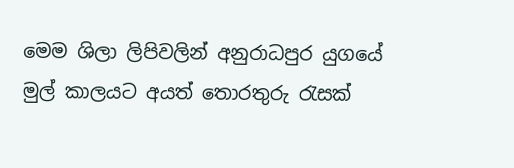මෙම ශිලා ලිපිවලින් අනුරාධපුර යුගයේ මුල් කාලයට අයත් තොරතුරු රැසක්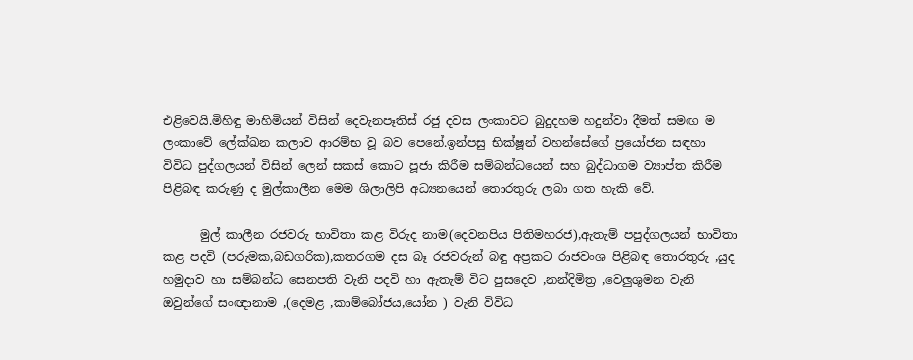එළිවෙයි.මිහිඳු මාහිමියන් විසින් දෙවැනපෑතිස් රජු දවස ලංකාවට බුදුදහම හදුන්වා දීමත් සමඟ ම ලංකාවේ ලේක්ඛන කලාව ආරම්භ වූ බව පෙනේ.ඉන්පසු භික්ෂූන් වහන්සේගේ ප්‍රයෝජන සඳහා විවිධ පුද්ගලයන් විසින් ලෙන් සකස් කොට පූජා කිරීම සම්බන්ධයෙන් සහ බුද්ධාගම ව්‍යාප්ත කිරීම පිළිබඳ කරුණු ද මුල්කාලීන මෙම ශිලාලිපි අධ්‍යනයෙන් තොරතුරු ලබා ගත හැකි වේ.

      මුල් කාලීන රජවරු භාවිතා කළ විරුද නාම(දෙවනපිය පිතිමහරජ),ඇතැම් පපුද්ගලයන් භාවිතා කළ පදවි (පරුමක,බඩගරික),කතරගම දස බෑ රජවරුන් බඳු අප්‍රකට රාජවංශ පිළිබඳ තොරතුරු ,යුද හමුදාව හා සම්බන්ධ සෙනපති වැනි පදවි හා ඇතැම් විට පුසදෙව ,නන්දිමිත්‍ර ,වෙලුශුමන වැනි ඔවුන්ගේ සංඥානාම ,(දෙමළ ,කාම්බෝජය,යෝන ) වැනි විවිධ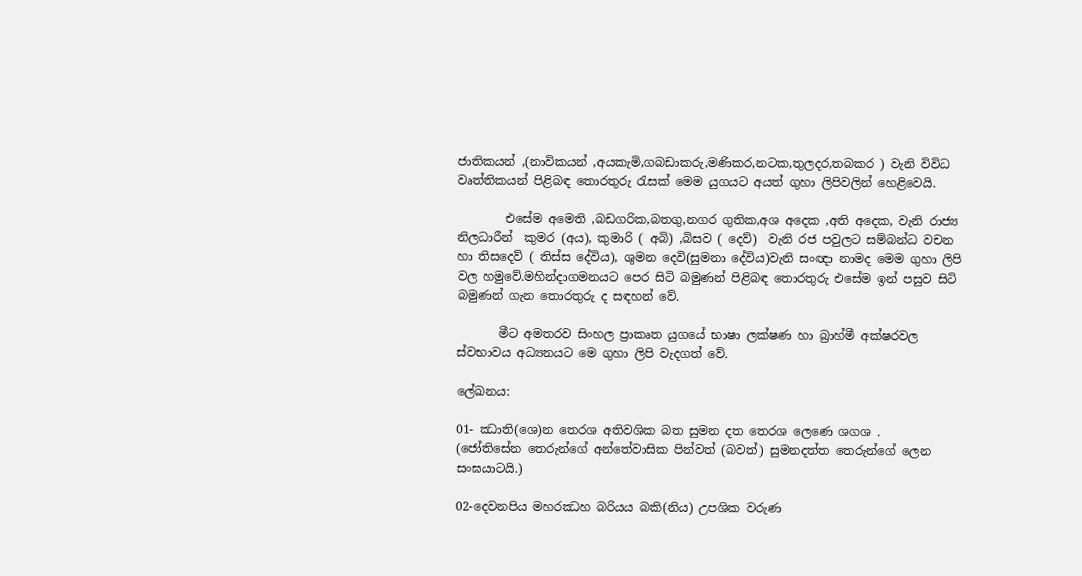ජාතිකයන් ,(නාවිකයන් ,අයකැමි,ගබඩාකරු,මණිකර,නටක,තුලදර,තබකර ) වැනි විවිධ වෘත්තිකයන් පිළිබඳ තොරතුරු රැසක් මෙම යුගයට අයත් ගුහා ලිපිවලින් හෙළිවෙයි.

        එසේම අමෙති ,බඩගරික,බතගු,නගර ගුතික,අශ අදෙක ,අති අදෙක, වැනි රාජ්‍ය නිලධාරීන්  කුමර (අය), කුමාරි ( අබි) ,බිසව ( දෙව්)  වැනි රජ පවුලට සම්බන්ධ වචන  හා තිසදෙව් ( තිස්ස දේවිය), ශුමන දෙවි(සුමනා දේවිය)වැනි සංඥා නාමද මෙම ගුහා ලිපි වල හමුවේ.මහින්දාගමනයට පෙර සිටි බමුණන් පිළිබඳ තොරතුරු එසේම ඉන් පසුව සිටි බමුණන් ගැන තොරතුරු ද සඳහන් වේ.

       මීට අමතරව සිංහල ප්‍රාකෘත යුගයේ භාෂා ලක්ෂණ හා බ්‍රාහ්මී අක්ෂරවල ස්වභාවය අධ්‍යනයට මෙ ගුහා ලිපි වැදගත් වේ.

ලේඛනය:

01- ඣාති(ශෙ)න තෙරශ අතිවශික බත සුමන දත තෙරශ ලෙණෙ ශගශ .                                     (ජෝතිසේන තෙරුන්ගේ අන්තේවාසික පින්වත් (බවත්) සුමනදත්ත තෙරුන්ගේ ලෙන සංඝයාටයි.)

02-දෙවනපිය මහරඣහ බරියය බකි(නිය) උපශික වරුණ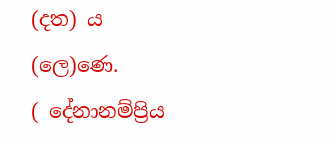(දත) ය (ලෙ)ණෙ.                          ( දේනානම්ප්‍රිය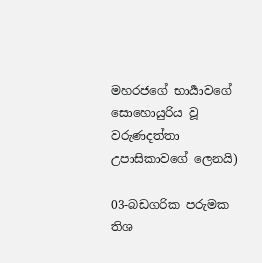මහරජගේ භාර්‍යාවගේ සොහොයුරිය වූ වරුණදත්තා උපාසිකාවගේ ලෙනයි)

03-බඩගරික පරුමක තිශ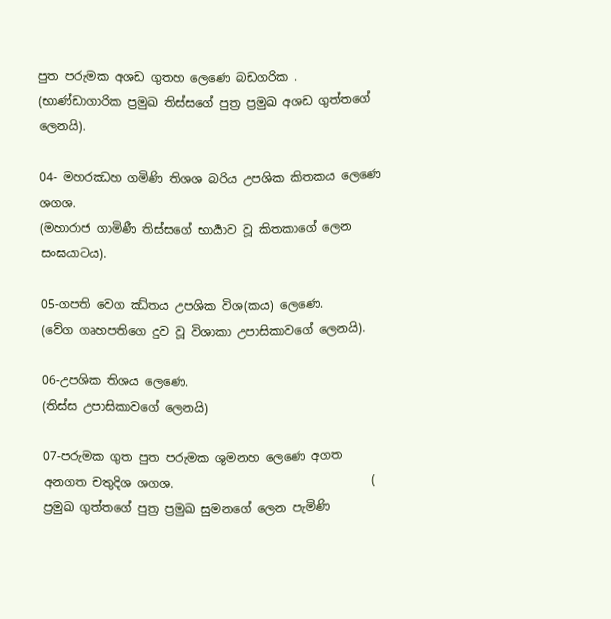පුත පරුමක අශඩ ගුතහ ලෙණෙ බඩගරික .                                       (භාණ්ඩාගාරික ප්‍රමුඛ තිස්සගේ පුත්‍ර ප්‍රමුඛ අශඩ ගුත්තගේ ලෙනයි).

04- මහරඣහ ගමිණි තිශශ බරිය උපශික කිතකය ලෙණෙ ශගශ.                                            (මහාරාජ ගාමිණී තිස්සගේ භාර්‍යාව වූ කිතකාගේ ලෙන සංඝයාටය).

05-ගපති වෙග ඣ්තය උපශික විශ(කය) ලෙණෙ.                                                                     (වේග ගෘහපතිගෙ දුව වූ විශාකා උපාසිකාවගේ ලෙනයි).

06-උපශික තිශය ලෙණෙ.                                      (තිස්ස උපාසිකාවගේ ලෙනයි)

07-පරුමක ගුත පුත පරුමක ශුමනහ ලෙණෙ අගත අනගත චතුදිශ ශගශ.                                 ( ප්‍රමුඛ ගුත්තගේ පුත්‍ර ප්‍රමුඛ සුමනගේ ලෙන පැමිණි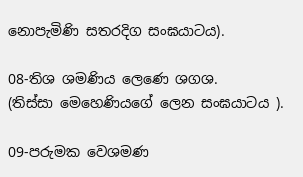නොපැමිණි සතරදිග සංඝයාටය).

08-තිශ ශමණිය ලෙණෙ ශගශ.                            (තිස්සා මෙහෙණියගේ ලෙන සංඝයාටය ).

09-පරුමක වෙශමණ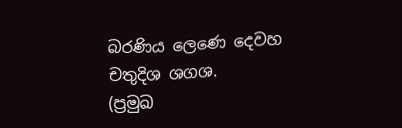බරණිය ලෙණෙ දෙවහ චතුදිශ ශගශ.                                                           (ප්‍රමුඛ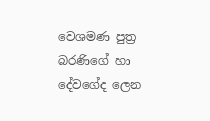වෙශමණ පුත්‍ර බරණිගේ හා දේවගේද ලෙන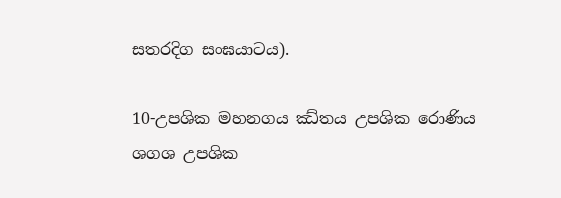සතරදිග සංඝයාටය).

10-උපශික මහනගය ඣ්තය උපශික රොණිය ශගශ උපශික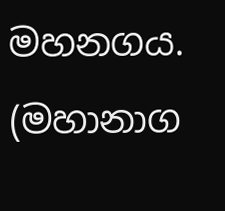මහනගය.                                       (මහානාග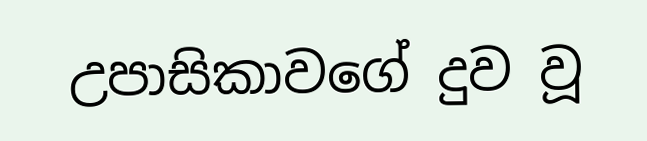උපාසිකාවගේ දුව වූ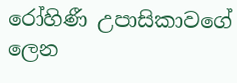රෝහිණී උපාසිකාවගේ ලෙන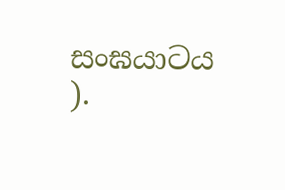සංඝයාටය ).